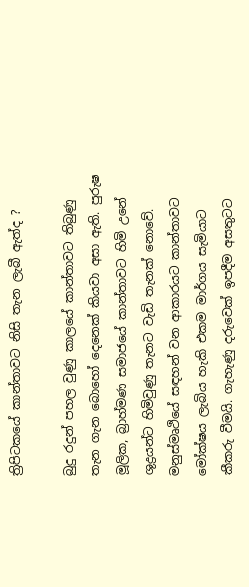ත්‍රිපිටකයේ කාන්තාවට නිසි තැන ලැබී ඇත්ද ?

බුදු රදුන් පහල වුණු කාලයේ කාන්තාවට තිබුණු තැන ගැන බොහෝ දෙනෙක් කියවා අසා ඇති. පුරුෂ මූලික, බ්‍රාහ්මණ සමාජයේ කාන්තාවට හිමි උනේ ශුද්‍රයන්ට හිමිවුණු තැනට වැඩි තැනක් නොවේ. මනුස්මෘථියේ සඳහන් වන ආකාරයට කාන්තාවට මෝක්ෂය ලැබිය හැකි එකම මාර්ගය සැමියාට කීකරු වීමයි. ගැහැණු දරුවෙක් ඉපදීම අසතුටට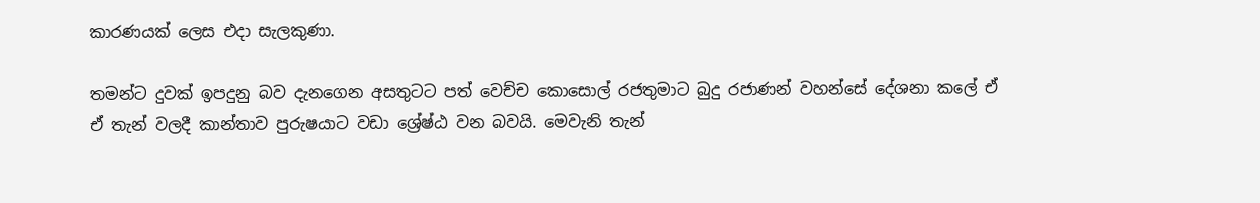කාරණයක් ලෙස එදා සැලකුණා.

තමන්ට දුවක් ඉපදුනු බව දැනගෙන අසතුටට පත් වෙච්ච කොසොල් රජතුමාට බුදු රජාණන් වහන්සේ දේශනා කලේ ඒ ඒ තැන් වලදී කාන්තාව පුරුෂයාට වඩා ශ්‍රේෂ්ඨ වන බවයි. මෙවැනි තැන්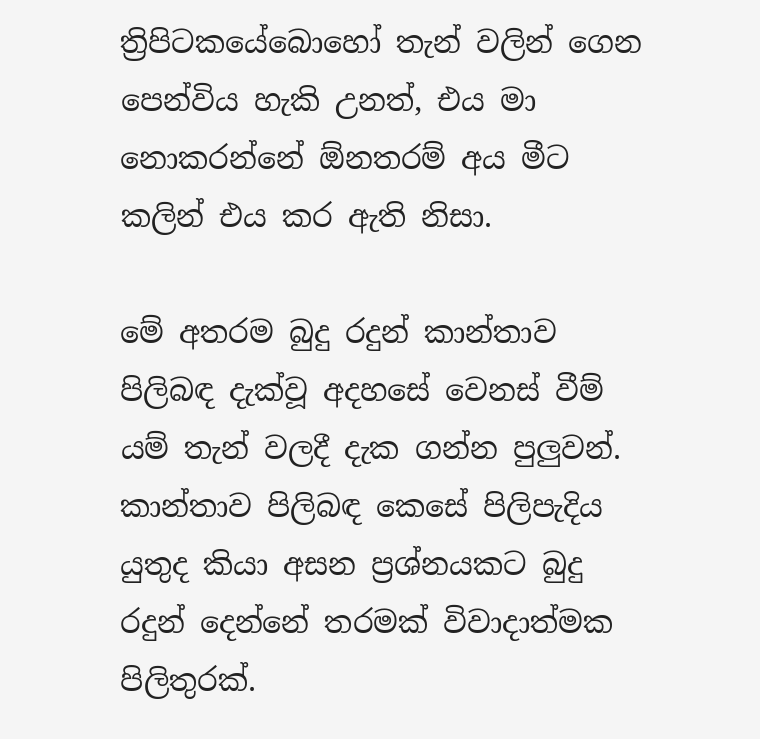ත්‍රිපිටකයේබොහෝ තැන් වලින් ගෙන පෙන්විය හැකි උනත්, එය මා නොකරන්නේ ඕනතරම් අය මීට කලින් එය කර ඇති නිසා.

මේ අතරම බුදු රදුන් කාන්තාව පිලිබඳ දැක්වූ අදහසේ වෙනස් වීම් යම් තැන් වලදී දැක ගන්න පුලුවන්. කාන්තාව පිලිබඳ කෙසේ පිලිපැදිය යුතුද කියා අසන ප්‍රශ්නයකට බුදු රදුන් දෙන්නේ තරමක් විවාදාත්මක පිලිතුරක්.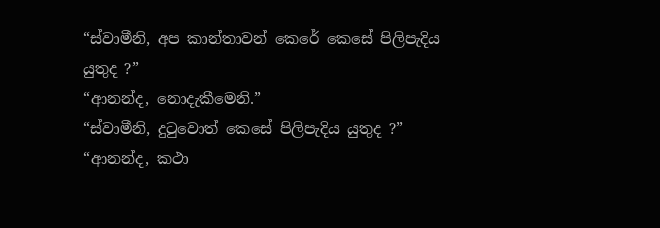“ස්වාමීනි, අප කාන්තාවන් කෙරේ කෙසේ පිලිපැදිය යුතුද ?”
“ආනන්ද, නොදැකීමෙනි.”
“ස්වාමීනි, දුටුවොත් කෙසේ පිලිපැදිය යුතුද ?”
“ආනන්ද, කථා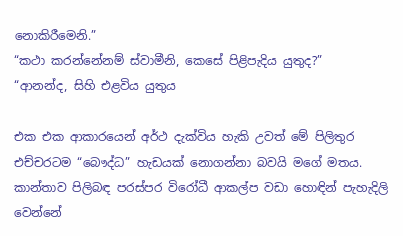නොකිරීමෙනි.”
“කථා කරන්නේනම් ස්වාමීනි, කෙසේ පිළිපැදිය යුතුද?”
“ආනන්ද, සිහි එළවිය යුතුය

එක එක ආකාරයෙන් අර්ථ දැක්විය හැකි උවත් මේ පිලිතුර එච්චරටම “බෞද්ධ” හැඩයක් නොගන්නා බවයි මගේ මතය. කාන්තාව පිලිබඳ පරස්පර විරෝධී ආකල්ප වඩා හොඳින් පැහැදිලි වෙන්නේ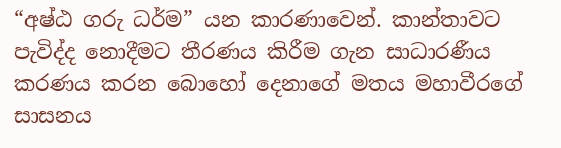“අෂ්ඨ ගරු ධර්ම” යන කාරණාවෙන්. කාන්තාවට පැවිද්ද නොදීමට තී‍රණය කිරීම ගැන සාධාරණීය කරණය කරන බොහෝ දෙනාගේ මතය මහාවීරගේ සාසනය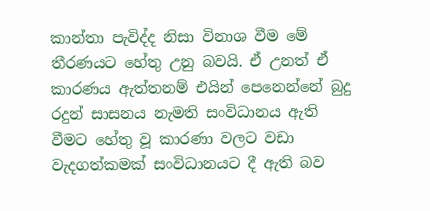කාන්තා පැවිද්ද නිසා විනාශ වීම මේ තී‍රණයට හේතු උනු බවයි. ඒ උනත් ඒ කාරණය ඇත්තනම් එයින් පෙනෙන්නේ බුදු රදුන් සාසනය නැමති සංවිධානය ඇති වීමට හේතු වූ කාරණා වලට වඩා වැදගත්කමක් සංවිධානයට දී ඇති බව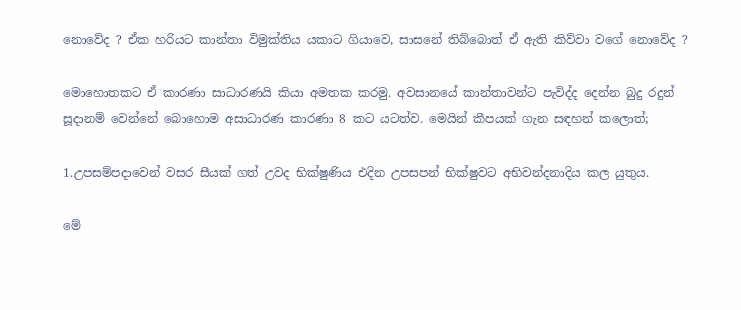නොවේද ? ඒක හරියට කාන්තා විමුක්තිය යකාට ගියාවෙ, සාසනේ තිබ්බොත් ඒ ඇති කිව්වා වගේ නොවේද ?

මොහොතකට ඒ කාරණා සාධාරණයි කියා අමතක කරමු. අවසානයේ කාන්තාවන්ට පැවිද්ද දෙන්න බුදු රදුන් සූදානම් වෙන්නේ බොහොම අසාධාරණ කාරණා 8 කට යටත්ව. මෙයින් කීපයක් ගැන සඳහන් කලොත්;

1.උපසම්පදාවෙන් වසර සීයක් ගත් උවද භික්ෂුණිය එදින උපසපන් භික්ෂුවට අභිවන්දනාදිය කල යුතුය.

මේ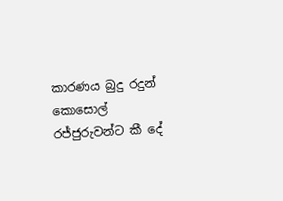කාරණය බුදු රදුන් කොසොල් රජ්ජුරුවන්ට කී දේ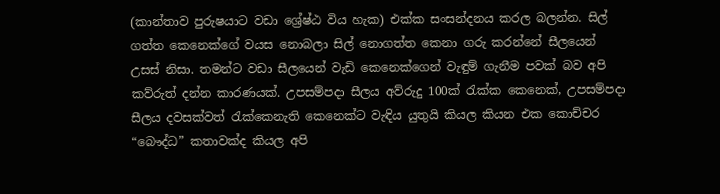(කාන්තාව පුරුෂයාට වඩා ශ්‍රේෂ්ඨ විය හැක) එක්ක සංසන්දනය කරල බලන්න. සිල් ගත්ත කෙනෙක්ගේ වයස නොබලා සිල් නොගත්ත කෙනා ගරු කරන්නේ සීලයෙන් උසස් නිසා. තමන්ට වඩා සීලයෙන් වැඩි කෙනෙක්ගෙන් වැඳුම් ගැනීම පවක් බව අපි කව්රුත් දන්න කාරණයක්. උපසම්පදා සීලය අව්රුදු 100ක් රැක්ක කෙනෙක්, උපසම්පදා සීලය දවසක්වත් රැක්කෙනැති කෙනෙක්ට වැඳිය යුතුයි කියල කියන එක කොච්චර “බෞද්ධ” කතාවක්ද කියල අපි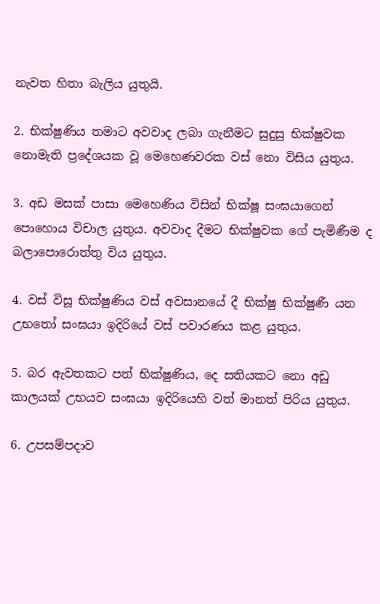නැවත හිතා බැලිය යුතුයි.

2. භික්ෂුණිය තමාට අවවාද ලබා ගැනීමට සුදුසු භික්ෂුවක නොමැති ප්‍රදේශයක වූ මෙහෙණවරක වස් නො විසිය යුතුය.

3. අඩ මසක් පාසා මෙහෙණිය විසින් භික්ෂූ සංඝයාගෙන් පොහොය විචාල යුතුය. අවවාද දීමට භික්ෂුවක ගේ පැමිණීම ද බලාපොරොත්තු විය යුතුය.

4. වස් විසූ භික්ෂුණිය වස් අවසානයේ දී භික්ෂු භික්ෂුණී යන උභතෝ සංඝයා ඉදිරියේ වස් පවාරණය කළ යුතුය.

5. බර ඇවතකට පත් භික්ෂුණිය, දෙ සතියකට නො අඩු කාලයක් උභයව සංඝයා ඉදිරියෙහි වත් මානත් පිරිය යුතුය.

6. උපසම්පදාව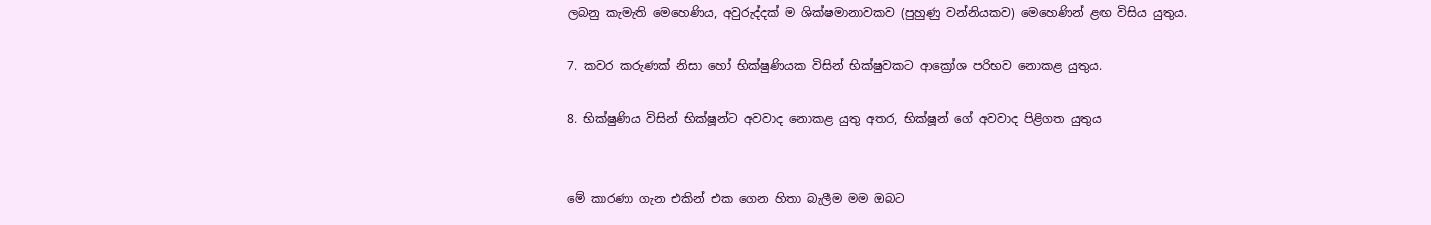ලබනු කැමැති මෙහෙණිය, අවුරුද්දක් ම ශික්ෂමානාවකව (පුහුණු වන්නියකව) මෙහෙණින් ළඟ විසිය යුතුය.

7. කවර කරුණක් නිසා හෝ භික්ෂුණියක විසින් භික්ෂුවකට ආක්‍රෝශ පරිභව නොකළ යුතුය.

8. භික්ෂුණිය විසින් භික්ෂූන්ට අවවාද නොකළ යුතු අතර, භික්ෂූන් ගේ අවවාද පිළිගත යුතුය


මේ කාරණා ගැන එකින් එක ගෙන හිතා බැලීම මම ඔබට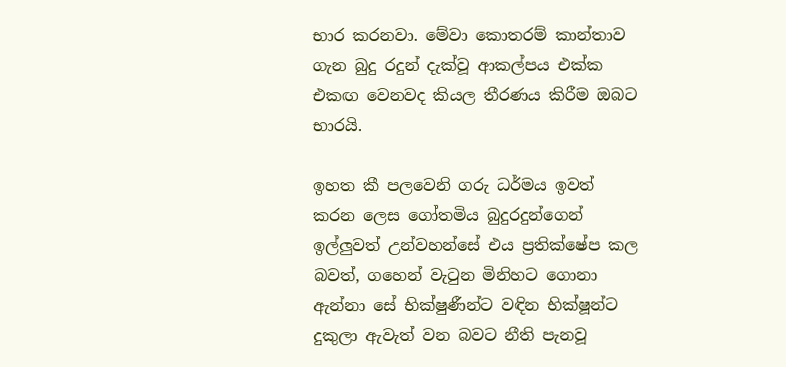භාර කරනවා. මේවා කොතරම් කාන්තාව ගැන බුදු රදුන් දැක්වූ ආකල්පය එක්ක එකඟ වෙනවද කියල තීරණය කිරීම ඔබට භාරයි.

ඉහත කී පලවෙනි ගරු ධර්මය ඉවත් කරන ලෙස ගෝතමිය බුදුරදුන්ගෙන් ඉල්ලුවත් උන්වහන්සේ එය ප්‍රතික්ෂේප කල බවත්, ගහෙන් වැටුන මිනිහට ගොනා ඇන්නා සේ භික්ෂුණීන්ට වඳින භික්ෂූන්ට දුකුලා ඇවැත් වන බවට නීති පැනවූ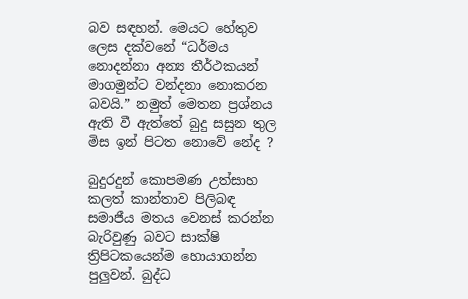බව සඳහන්. මෙයට හේතුව ලෙස දක්වනේ “ධර්මය නොදන්නා අන්‍ය තීර්ථකයන් මාගමුන්ට වන්දනා නොකරන බවයි.” නමුත් මෙතන ප්‍රශ්නය ඇති වී ඇත්තේ බුදු සසුන තුල මිස ඉන් පිටත නොවේ නේද ?

බුදුරදුන් කොපමණ උත්සාහ කලත් කාන්තාව පිලිබඳ සමාජීය මතය වෙනස් කරන්න බැරිවුණු බවට සාක්ෂි ත්‍රිපිටකයෙන්ම හොයාගන්න පුලුවන්. බුද්ධ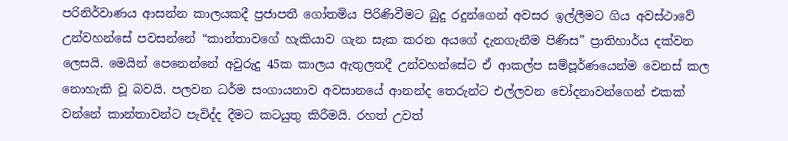පරිනිර්වාණය ආසන්න කාලයකදී ප්‍රජාපතී ගෝතමිය පි‍රිණිවීමට බුදු රදුන්ගෙන් අවසර ඉල්ලීමට ගිය අවස්ථාවේ උන්වහන්සේ පවසන්නේ “කාන්තාවගේ හැකියාව ගැන සැක කරන අයගේ දැනගැනීම පිණිස” ප්‍රාතිහාර්ය දක්වන ලෙසයි. මෙයින් පෙනෙන්නේ අවුරුදු 45ක කාලය ඇතුලතදී උන්වහන්සේට ඒ ආකල්ප සම්පූර්ණයෙන්ම වෙනස් කල නොහැකි වූ බවයි. පලවන ධර්ම සංගායනාව අවසානයේ ආනන්ද තෙරුන්ට එල්ලවන චෝදනාවන්ගෙන් එකක් වන්නේ කාන්තාවන්ට පැවිද්ද දීමට කටයුතු කිරීමයි. රහත් උවත්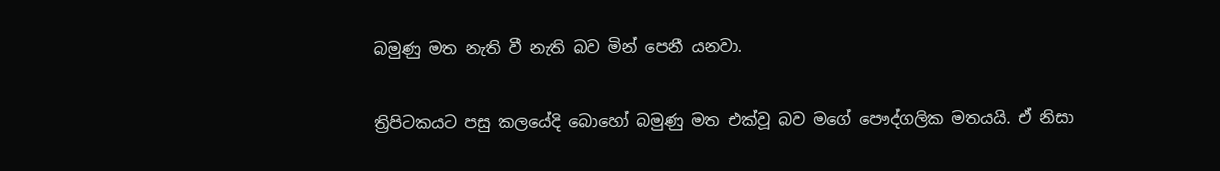බමුණු මත නැති වී නැති බව මින් පෙනී යනවා.

ත්‍රිපිටකයට පසු කලයේදි බොහෝ බමුණු මත එක්වූ බව මගේ පෞද්ගලික මතයයි. ඒ නිසා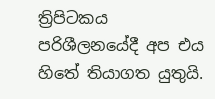ත්‍රිපිටකය ප‍රිශීලනයේදී අප එය හිතේ තියාගත යුතුයි.